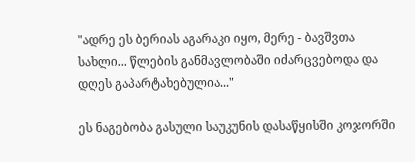"ადრე ეს ბერიას აგარაკი იყო, მერე - ბავშვთა სახლი... წლების განმავლობაში იძარცვებოდა და დღეს გაპარტახებულია..."

ეს ნაგებობა გასული საუკუნის დასაწყისში კოჯორში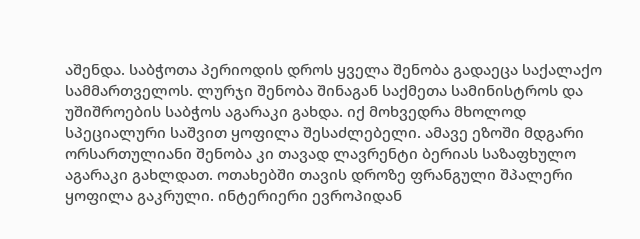აშენდა. საბჭოთა პერიოდის დროს ყველა შენობა გადაეცა საქალაქო სამმართველოს. ლურჯი შენობა შინაგან საქმეთა სამინისტროს და უშიშროების საბჭოს აგარაკი გახდა. იქ მოხვედრა მხოლოდ სპეციალური საშვით ყოფილა შესაძლებელი. ამავე ეზოში მდგარი ორსართულიანი შენობა კი თავად ლავრენტი ბერიას საზაფხულო აგარაკი გახლდათ. ოთახებში თავის დროზე ფრანგული შპალერი ყოფილა გაკრული. ინტერიერი ევროპიდან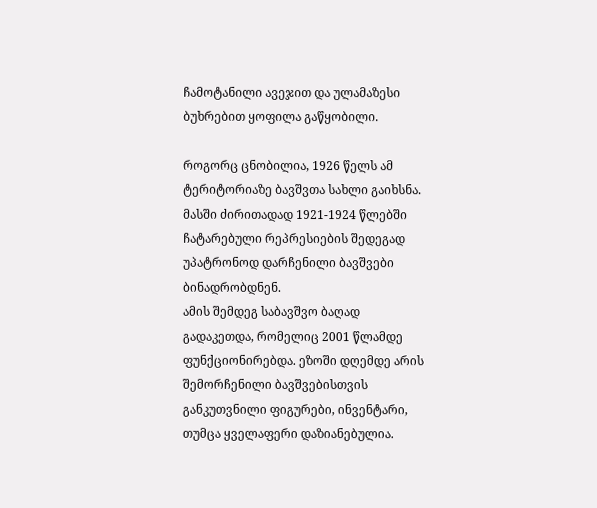ჩამოტანილი ავეჯით და ულამაზესი ბუხრებით ყოფილა გაწყობილი.

როგორც ცნობილია, 1926 წელს ამ ტერიტორიაზე ბავშვთა სახლი გაიხსნა. მასში ძირითადად 1921-1924 წლებში ჩატარებული რეპრესიების შედეგად უპატრონოდ დარჩენილი ბავშვები ბინადრობდნენ.
ამის შემდეგ საბავშვო ბაღად გადაკეთდა, რომელიც 2001 წლამდე ფუნქციონირებდა. ეზოში დღემდე არის შემორჩენილი ბავშვებისთვის განკუთვნილი ფიგურები, ინვენტარი, თუმცა ყველაფერი დაზიანებულია.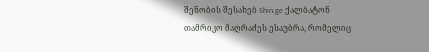შენობის შესახებ Shin.ge ქალბატონ თამრიკო მაღრაძეს ესაუბრა, რომელიც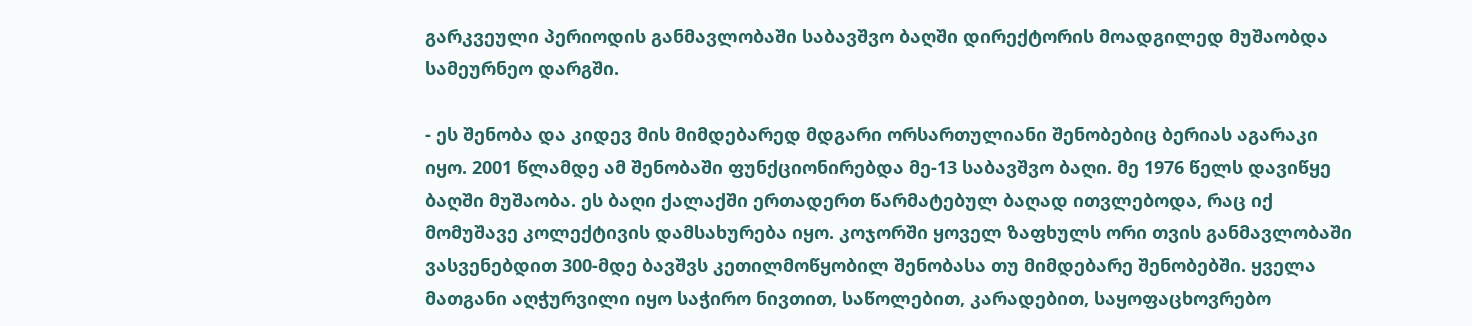გარკვეული პერიოდის განმავლობაში საბავშვო ბაღში დირექტორის მოადგილედ მუშაობდა სამეურნეო დარგში.

- ეს შენობა და კიდევ მის მიმდებარედ მდგარი ორსართულიანი შენობებიც ბერიას აგარაკი იყო. 2001 წლამდე ამ შენობაში ფუნქციონირებდა მე-13 საბავშვო ბაღი. მე 1976 წელს დავიწყე ბაღში მუშაობა. ეს ბაღი ქალაქში ერთადერთ წარმატებულ ბაღად ითვლებოდა, რაც იქ მომუშავე კოლექტივის დამსახურება იყო. კოჯორში ყოველ ზაფხულს ორი თვის განმავლობაში ვასვენებდით 300-მდე ბავშვს კეთილმოწყობილ შენობასა თუ მიმდებარე შენობებში. ყველა მათგანი აღჭურვილი იყო საჭირო ნივთით, საწოლებით, კარადებით, საყოფაცხოვრებო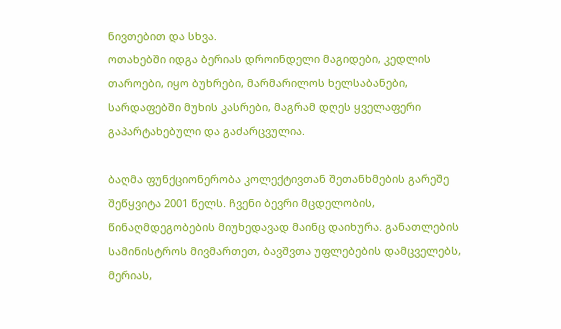ნივთებით და სხვა.
ოთახებში იდგა ბერიას დროინდელი მაგიდები, კედლის თაროები, იყო ბუხრები, მარმარილოს ხელსაბანები, სარდაფებში მუხის კასრები, მაგრამ დღეს ყველაფერი გაპარტახებული და გაძარცვულია.

ბაღმა ფუნქციონერობა კოლექტივთან შეთანხმების გარეშე შეწყვიტა 2001 წელს. ჩვენი ბევრი მცდელობის, წინაღმდეგობების მიუხედავად მაინც დაიხურა. განათლების სამინისტროს მივმართეთ, ბავშვთა უფლებების დამცველებს, მერიას,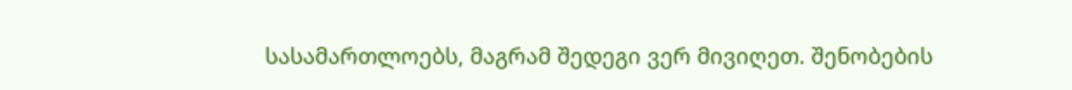სასამართლოებს, მაგრამ შედეგი ვერ მივიღეთ. შენობების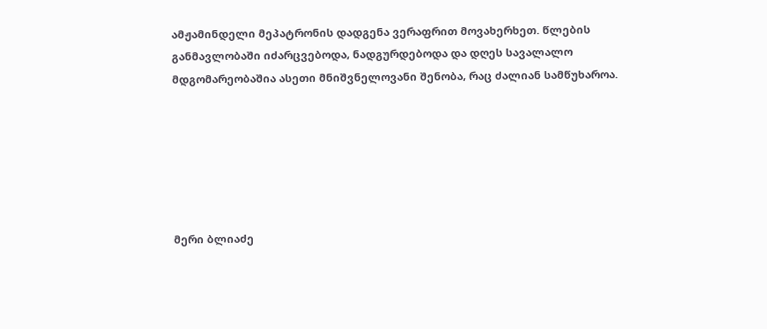ამჟამინდელი მეპატრონის დადგენა ვერაფრით მოვახერხეთ. წლების განმავლობაში იძარცვებოდა, ნადგურდებოდა და დღეს სავალალო მდგომარეობაშია ასეთი მნიშვნელოვანი შენობა, რაც ძალიან სამწუხაროა.






მერი ბლიაძე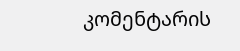კომენტარის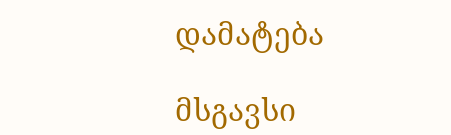დამატება

მსგავსი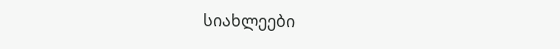სიახლეები